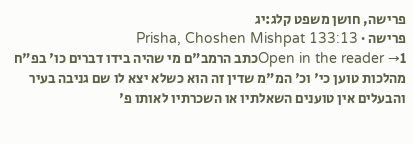פרישה, חושן משפט קלג:יג
פרישה · Prisha, Choshen Mishpat 133:13
Open in the reader →1כתב הרמב"ם מי שהיה בידו דברים כו' בפ"ח מהלכות טוען כי' וכ' המ"מ שדין זה הוא כשלא יצא לו שם גניבה בעיר והבעלים אין טוענים השאלתיו או השכרתיו לאותו פ'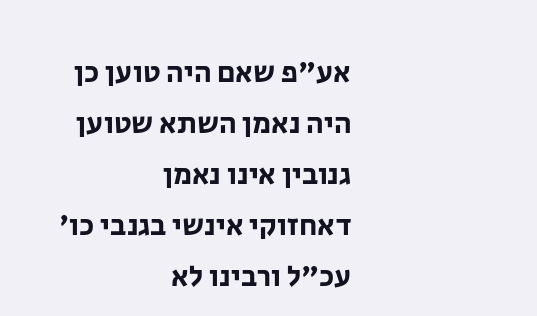אע"פ שאם היה טוען כן היה נאמן השתא שטוען גנובין אינו נאמן דאחזוקי אינשי בגנבי כו' עכ"ל ורבינו לא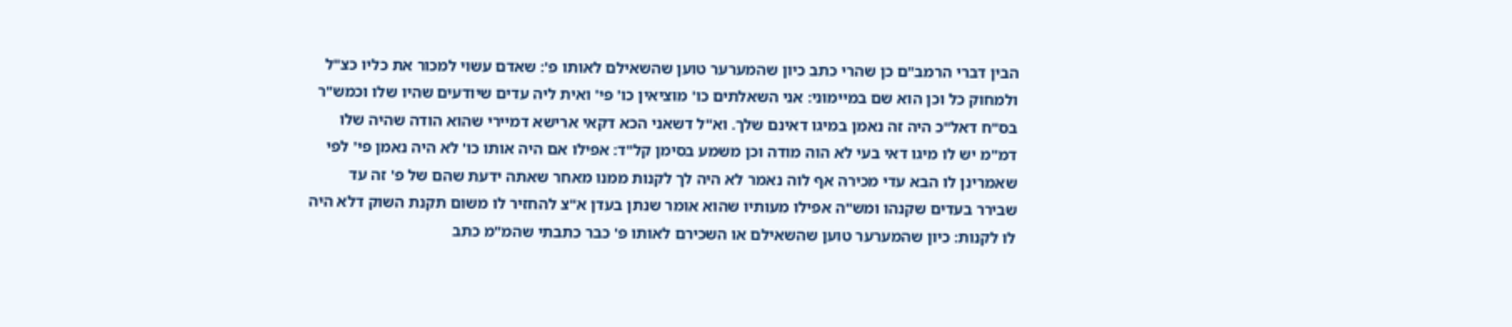הבין דברי הרמב"ם כן שהרי כתב כיון שהמערער טוען שהשאילם לאותו פ': שאדם עשוי למכור את כליו כצ"ל ולמחוק כל וכן הוא שם במיימוני: אני השאלתים כו' מוציאין כו' פי' ואית ליה עדים שיודעים שהיו שלו וכמש"ר בס"ח דאל"כ היה זה נאמן במיגו דאינם שלך. וא"ל דשאני הכא דקאי ארישא דמיירי שהוא הודה שהיה שלו דמ"מ יש לו מיגו דאי בעי לא הוה מודה וכן משמע בסימן קל"ד: אפילו אם היה אותו כו' לא היה נאמן פי' לפי שאמרינן לו הבא עדי מכירה אף לוה נאמר לא היה לך לקנות ממנו מאחר שאתה ידעת שהם של פ' זה עד שבירר בעדים שקנהו ומש"ה אפילו מעותיו שהוא אומר שנתן בעדן א"צ להחזיר לו משום תקנת השוק דלא היה לו לקנות: כיון שהמערער טוען שהשאילם או השכירם לאותו פ' כבר כתבתי שהמ"מ כתב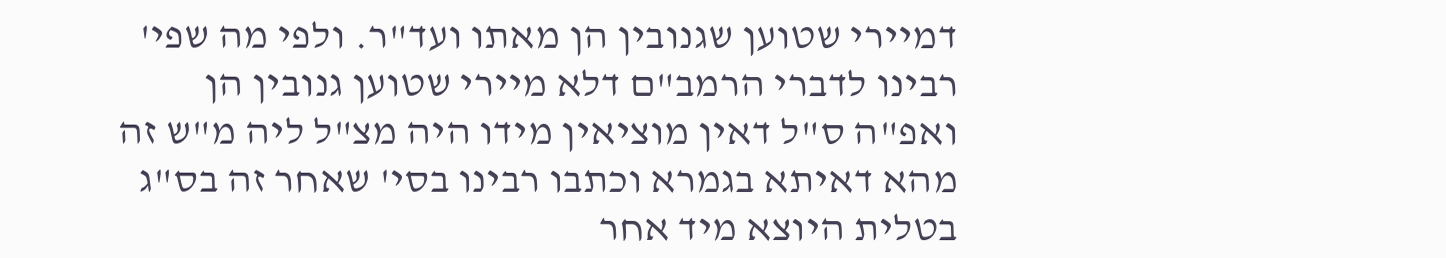דמיירי שטוען שגנובין הן מאתו ועד"ר. ולפי מה שפי' רבינו לדברי הרמב"ם דלא מיירי שטוען גנובין הן ואפ"ה ס"ל דאין מוציאין מידו היה מצ"ל ליה מ"ש זה מהא דאיתא בגמרא וכתבו רבינו בסי' שאחר זה בס"ג בטלית היוצא מיד אחר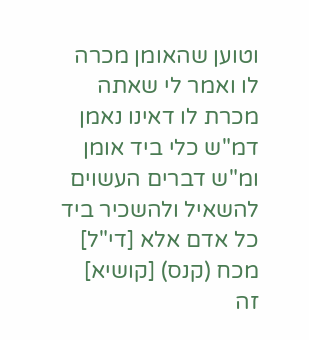וטוען שהאומן מכרה לו ואמר לי שאתה מכרת לו דאינו נאמן דמ"ש כלי ביד אומן ומ"ש דברים העשוים להשאיל ולהשכיר ביד כל אדם אלא [די"ל] מכח (קנס) [קושיא] זה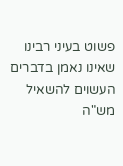פשוט בעיני רבינו שאינו נאמן בדברים העשוים להשאיל מש"ה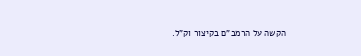הקשה על הרמב"ם בקיצור וק"ל.